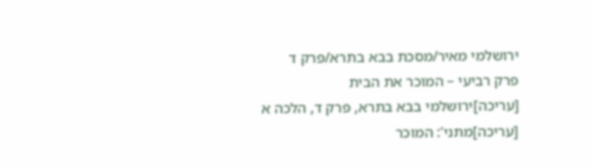ירושלמי מאיר/מסכת בבא בתרא/פרק ד
פרק רביעי – המוכר את הבית
[עריכה]ירושלמי בבא בתרא, פרק ד, הלכה א
[עריכה]מתני’: המוכר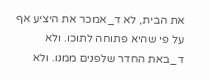את הבית, לא ד_אמכר את היציע אף על פי שהיא פתוחה לתוכו. ולא ד_באת החדר שלפנים ממנו. ולא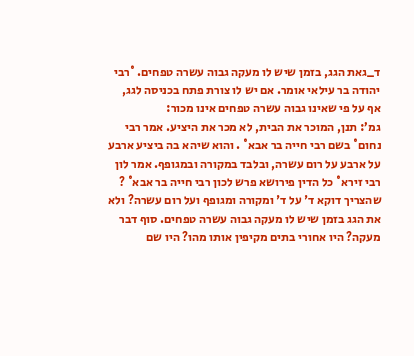ד_גאת הגג, בזמן שיש לו מעקה גבוה עשרה טפחים. °רבי יהודה בר עילאי אומר. אם יש לו צורת פתח בכניסה לגג, אף על פי שאינו גבוה עשרה טפחים אינו מכור:
גמ’: תנן, המוכר את הבית, לא מכר את היציע. אמר רבי נחום° בשם רבי חייה בר אבא° . והוא שיהא בה ביציע ארבע על ארבע על רום עשרה, ובלבד במקורה ובמגופף. אמר לון רבי זירא° כל הדין פירושא פרש לכון רבי חייה בר אבא° ? שהצריך דוקא ד' על ד' ומקורה ומגופף ועל רום עשרה? ולא את הגג בזמן שיש לו מעקה גבוה עשרה טפחים. סוף דבר מעקה? היו אחורי בתים מקיפין אותו מהו? היו שם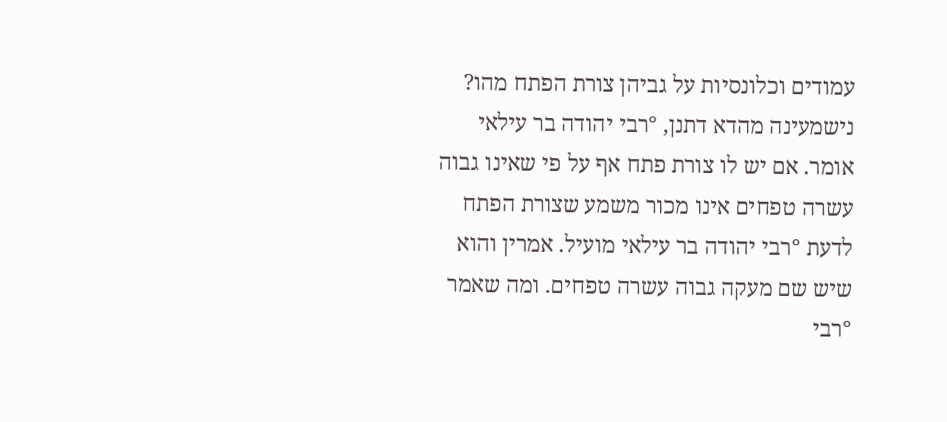עמודים וכלונסיות על גביהן צורת הפתח מהו? נישמעינה מהדא דתנן, °רבי יהודה בר עילאי אומר. אם יש לו צורת פתח אף על פי שאינו גבוה עשרה טפחים אינו מכור משמע שצורת הפתח לדעת °רבי יהודה בר עילאי מועיל. אמרין והוא שיש שם מעקה גבוה עשרה טפחים. ומה שאמר °רבי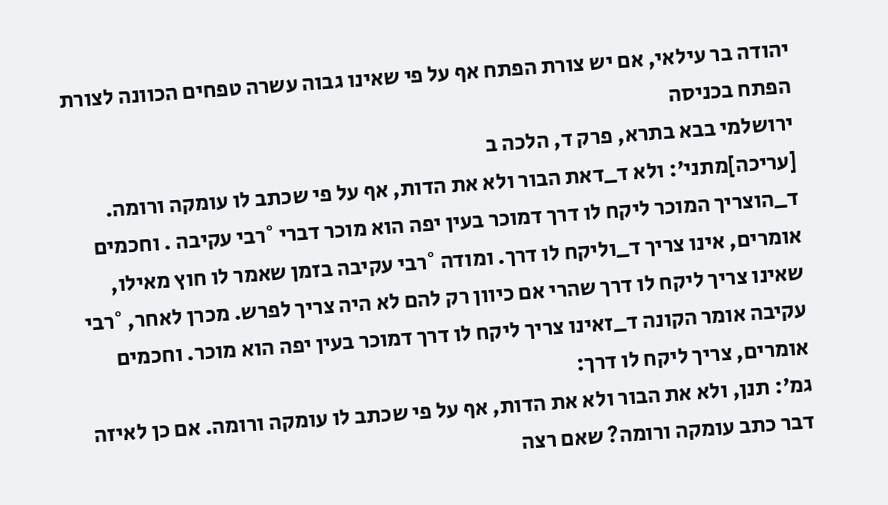יהודה בר עילאי, אם יש צורת הפתח אף על פי שאינו גבוה עשרה טפחים הכוונה לצורת הפתח בכניסה
ירושלמי בבא בתרא, פרק ד, הלכה ב
[עריכה]מתני’: ולא ד_דאת הבור ולא את הדות, אף על פי שכתב לו עומקה ורומה. ד_הוצריך המוכר ליקח לו דרך דמוכר בעין יפה הוא מוכר דברי °רבי עקיבה . וחכמים אומרים, אינו צריך ד_וליקח לו דרך. ומודה °רבי עקיבה בזמן שאמר לו חוץ מאילו, שאינו צריך ליקח לו דרך שהרי אם כיוון רק להם לא היה צריך לפרש. מכרן לאחר, °רבי עקיבה אומר הקונה ד_זאינו צריך ליקח לו דרך דמוכר בעין יפה הוא מוכר. וחכמים אומרים, צריך ליקח לו דרך:
גמ’: תנן, ולא את הבור ולא את הדות, אף על פי שכתב לו עומקה ורומה. אם כן לאיזה דבר כתב עומקה ורומה? שאם רצה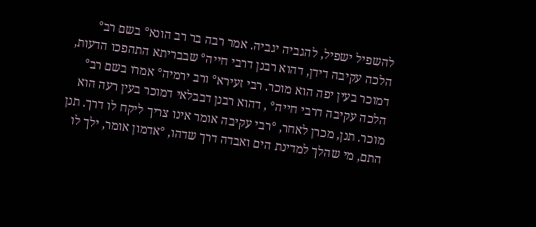להשפיל ישפיל, להגביה יגביה. אמר רבה בר רב הונא° בשם רב° הלכה עקיבה דידן, דהוא רבנן דרבי חייה° שבבריתא התהפכו הדעות, דמוכר בעין יפה הוא מוכר. רבי זעירא° ורב ירמיה° אמרו בשם רב° הלכה עקיבה דרבי חייה° , דהוא רבנן דבבלאי דמוכר בעין רעה הוא מוכר. תנן, מכרן לאחר, °רבי עקיבה אומר אינו צריך ליקח לו דרך. תנן התם, מי שהלך למדינת הים ואבדה דרך שדהו, °אדמון אומר, ילך לו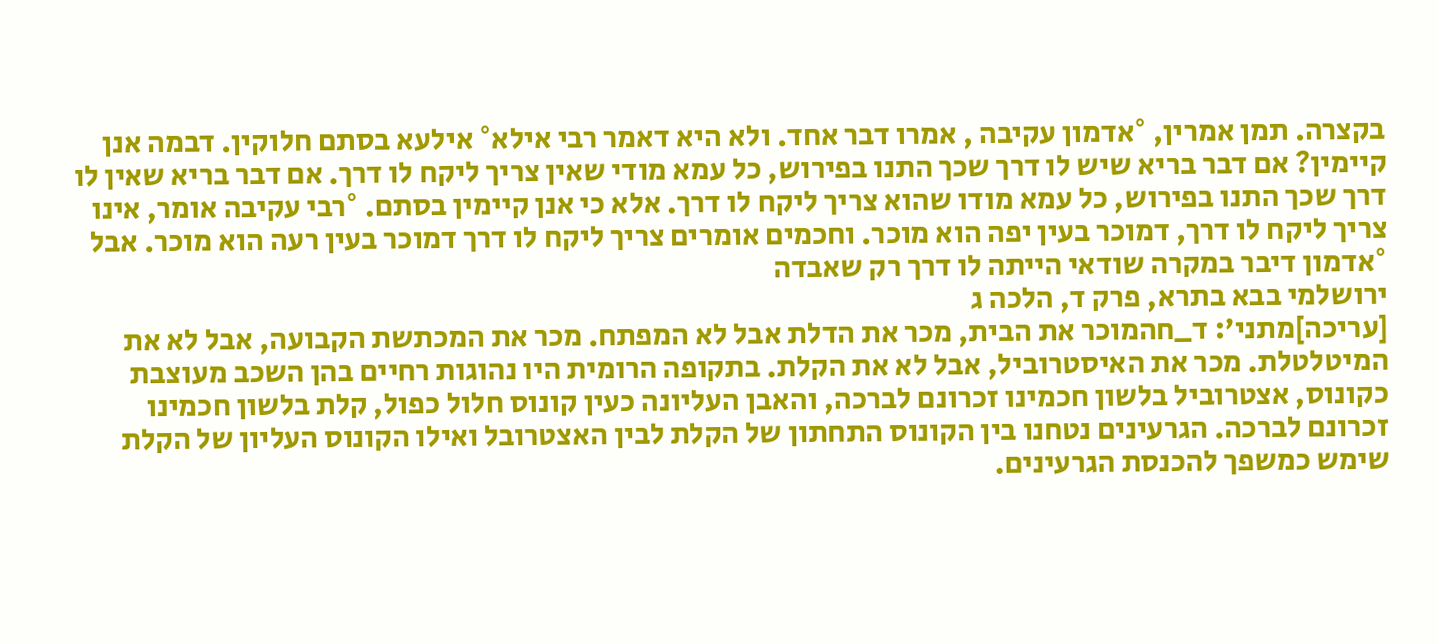בקצרה. תמן אמרין, °אדמון עקיבה , אמרו דבר אחד. ולא היא דאמר רבי אילא° אילעא בסתם חלוקין. דבמה אנן קיימין? אם דבר בריא שיש לו דרך שכך התנו בפירוש, כל עמא מודי שאין צריך ליקח לו דרך. אם דבר בריא שאין לו דרך שכך התנו בפירוש, כל עמא מודו שהוא צריך ליקח לו דרך. אלא כי אנן קיימין בסתם. °רבי עקיבה אומר, אינו צריך ליקח לו דרך, דמוכר בעין יפה הוא מוכר. וחכמים אומרים צריך ליקח לו דרך דמוכר בעין רעה הוא מוכר. אבל °אדמון דיבר במקרה שודאי הייתה לו דרך רק שאבדה
ירושלמי בבא בתרא, פרק ד, הלכה ג
[עריכה]מתני’: ד_חהמוכר את הבית, מכר את הדלת אבל לא המפתח. מכר את המכתשת הקבועה, אבל לא את המיטלטלת. מכר את האיסטרוביל, אבל לא את הקלת. בתקופה הרומית היו נהוגות רחיים בהן השכב מעוצבת כקונוס, אצטרוביל בלשון חכמינו זכרונם לברכה, והאבן העליונה כעין קונוס חלול כפול, קלת בלשון חכמינו זכרונם לברכה. הגרעינים נטחנו בין הקונוס התחתון של הקלת לבין האצטרובל ואילו הקונוס העליון של הקלת שימש כמשפך להכנסת הגרעינים.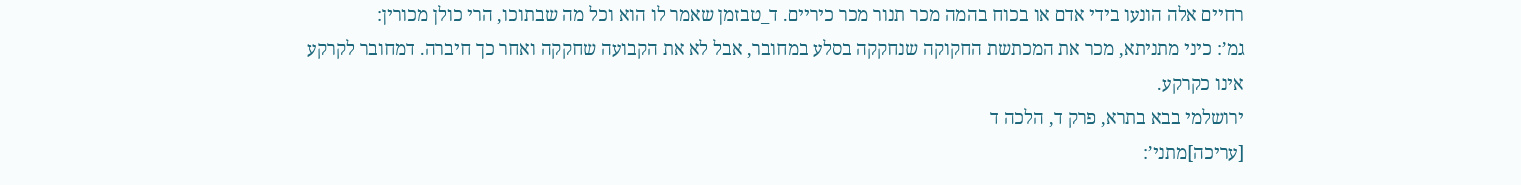רחיים אלה הונעו בידי אדם או בכוח בהמה מכר תנור מכר כיריים. ד_טבזמן שאמר לו הוא וכל מה שבתוכו, הרי כולן מכורין:
גמ’: כיני מתניתא, מכר את המכתשת החקוקה שנחקקה בסלע במחובר, אבל לא את הקבועה שחקקה ואחר כך חיברה. דמחובר לקרקע אינו כקרקע.
ירושלמי בבא בתרא, פרק ד, הלכה ד
[עריכה]מתני’: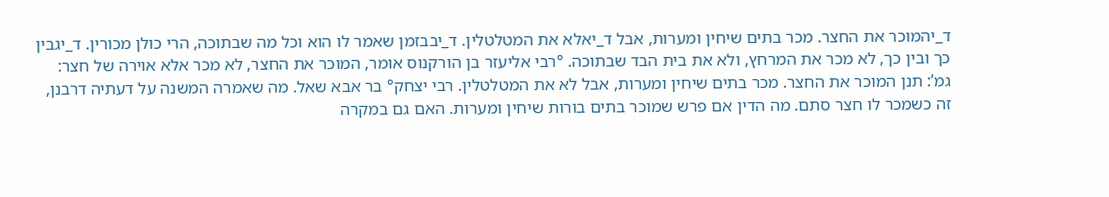ד_יהמוכר את החצר. מכר בתים שיחין ומערות, אבל ד_יאלא את המטלטלין. ד_יבבזמן שאמר לו הוא וכל מה שבתוכה, הרי כולן מכורין. ד_יגבין כך ובין כך, לא מכר את המרחץ, ולא את בית הבד שבתוכה. °רבי אליעזר בן הורקנוס אומר, המוכר את החצר, לא מכר אלא אוירה של חצר:
גמ’: תנן המוכר את החצר. מכר בתים שיחין ומערות, אבל לא את המטלטלין. רבי יצחק° בר אבא שאל. מה שאמרה המשנה על דעתיה דרבנן, זה כשמכר לו חצר סתם. מה הדין אם פרש שמוכר בתים בורות שיחין ומערות. האם גם במקרה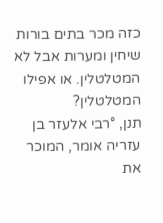כזה מכר בתים בורות שיחין ומערות אבל לא המטלטלין. או אפילו המטלטלין?
תנן, °רבי אלעזר בן עזריה אומר, המוכר את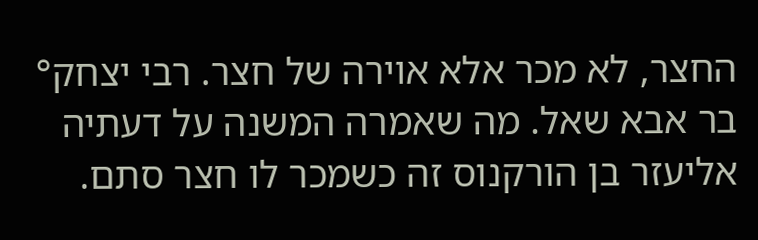החצר, לא מכר אלא אוירה של חצר. רבי יצחק° בר אבא שאל. מה שאמרה המשנה על דעתיה אליעזר בן הורקנוס זה כשמכר לו חצר סתם.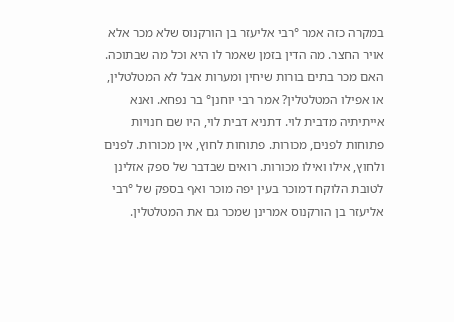במקרה כזה אמר °רבי אליעזר בן הורקנוס שלא מכר אלא אויר החצר. מה הדין בזמן שאמר לו היא וכל מה שבתוכה. האם מכר בתים בורות שיחין ומערות אבל לא המטלטלין, או אפילו המטלטלין? אמר רבי יוחנן° בר נפחא. ואנא אייתיתיה מדבית לוי. דתניא דבית לוי, היו שם חנויות פתוחות לפנים, מכורות. פתוחות לחוץ, אין מכורות. לפנים ולחוץ, אילו ואילו מכורות. רואים שבדבר של ספק אזלינן לטובת הלוקח דמוכר בעין יפה מוכר ואף בספק של °רבי אליעזר בן הורקנוס אמרינן שמכר גם את המטלטלין.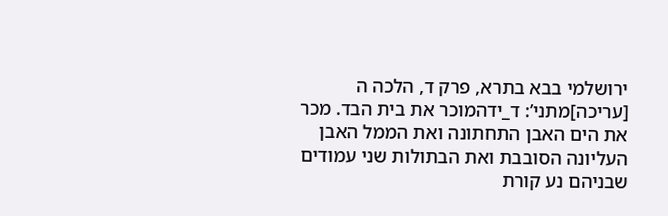ירושלמי בבא בתרא, פרק ד, הלכה ה
[עריכה]מתני’: ד_ידהמוכר את בית הבד. מכר את הים האבן התחתונה ואת הממל האבן העליונה הסובבת ואת הבתולות שני עמודים שבניהם נע קורת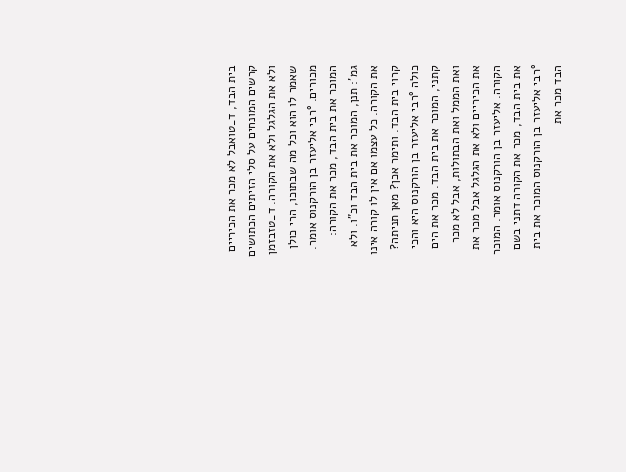בית הבד, ד_טואבל לא מכר את הכיריים קרשים המונחים על סלי הזיתים הכתושים ולא את הגלגל ולא את הקורה. ד_טזבזמן שאמר לו הוא וכל מה שבתוכו, הרי כולן מכורים. °רבי אליעזר בן הורקנוס אומר. המוכר את בית הבד, מכר את הקורה:
גמ’: תנן, המוכר את בית הבד וכ”ו. ולא את הקורה. כל עצמו אם אין לו קורה אינו קרוי בית הבד. ותימר אכן? מאן תניתה? כולה °רבי אליעזר בן הורקנוס היא והכי קתני, המוכר את בית הבד. מכר את הים ואת הממל ואת הבתולות, אבל לא מכר את הכיריים ולא את הגלגל אבל מכר את הקורה. אליעזר בן הורקנוס אומר. המוכר את בית הבד, מכר את הקורה דתני בשם °רבי אליעזר בן הורקנוס המוכר את בית הבד מכר את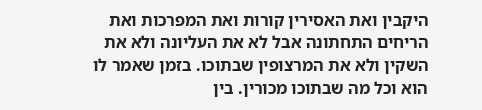היקבין ואת האסירין קורות ואת המפרכות ואת הריחים התחתונה אבל לא את העליונה ולא את השקין ולא את המרצופין שבתוכו. בזמן שאמר לו הוא וכל מה שבתוכו מכורין. בין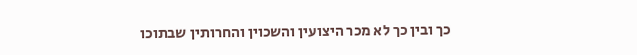כך ובין כך לא מכר היצועין והשכוין והחרותין שבתוכו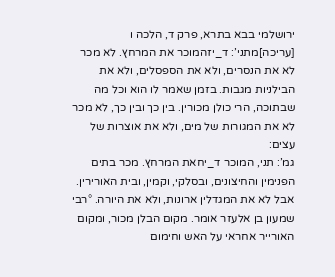ירושלמי בבא בתרא, פרק ד, הלכה ו
[עריכה]מתני’: ד_יזהמוכר את המרחץ. לא מכר לא את הנסרים, ולא את הספסלים, ולא את הבילניות מגבות. בזמן שאמר לו הוא וכל מה שבתוכה, הרי כולן מכורין. בין כך ובין כך, לא מכר לא את המגורות של מים, ולא את אוצרות של עצים:
גמ’: תני, המוכר ד_יחאת המרחץ. מכר בתים הפנימין והחיצונים, ובסלקי, וקמין, ובית האורירין. אבל לא את המגדלין ארונות, ולא את היורה. °רבי שמעון בן אלעזר אומר. מקום הבלן מכור, ומקום האורייר אחראי על האש וחימום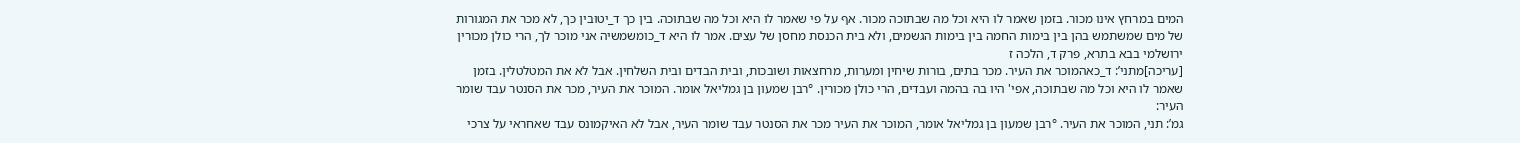המים במרחץ אינו מכור. בזמן שאמר לו היא וכל מה שבתוכה מכור. אף על פי שאמר לו היא וכל מה שבתוכה. בין כך ד_יטובין כך, לא מכר את המגורות של מים שמשתמש בהן בין בימות החמה בין בימות הגשמים, ולא בית הכנסת מחסן של עצים. אמר לו היא ד_כומשמשיה אני מוכר לך, הרי כולן מכורין
ירושלמי בבא בתרא, פרק ד, הלכה ז
[עריכה]מתני’: ד_כאהמוכר את העיר. מכר בתים, בורות שיחין ומערות, מרחצאות ושובכות, ובית הבדים ובית השלחין. אבל לא את המטלטלין. בזמן שאמר לו היא וכל מה שבתוכה, אפי' היו בה בהמה ועבדים, הרי כולן מכורין. °רבן שמעון בן גמליאל אומר. המוכר את העיר, מכר את הסנטר עבד שומר העיר:
גמ’: תני, המוכר את העיר. °רבן שמעון בן גמליאל אומר, המוכר את העיר מכר את הסנטר עבד שומר העיר, אבל לא האיקמונס עבד שאחראי על צרכי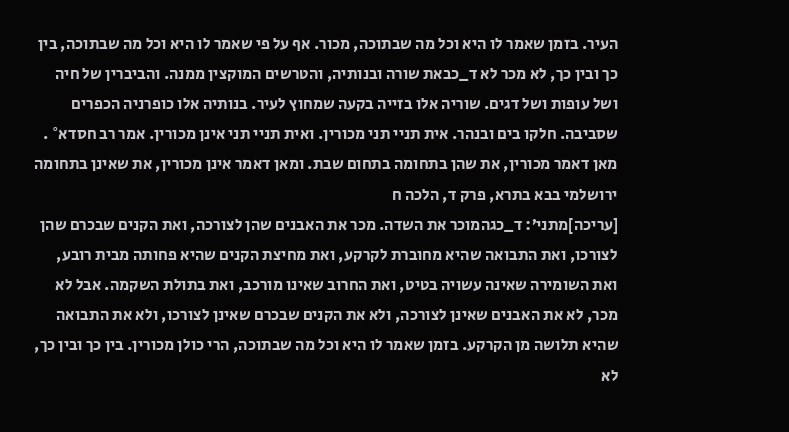העיר. בזמן שאמר לו היא וכל מה שבתוכה, מכור. אף על פי שאמר לו היא וכל מה שבתוכה, בין כך ובין כך, לא מכר לא ד_כבאת שורה ובנותיה, והטרשים המוקצין ממנה. והביברין של חיה ושל עופות ושל דגים. שוריה אלו בזייה בקעה שמחוץ לעיר. בנותיה אלו כופרניה הכפרים שסביבה. חלקו בים ובנהר. אית תניי תני מכורין. ואית תניי תני אינן מכורין. אמר רב חסדא° . מאן דאמר מכורין, את שהן בתחומה בתחום שבת. ומאן דאמר אינן מכורין, את שאינן בתחומה
ירושלמי בבא בתרא, פרק ד, הלכה ח
[עריכה]מתני’: ד_כגהמוכר את השדה. מכר את האבנים שהן לצורכה, ואת הקנים שבכרם שהן לצורכו, ואת התבואה שהיא מחוברת לקרקע, ואת מחיצת הקנים שהיא פחותה מבית רובע, ואת השומירה שאינה עשויה בטיט, ואת החרוב שאינו מורכב, ואת בתולת השקמה. אבל לא מכר, לא את האבנים שאינן לצורכה, ולא את הקנים שבכרם שאינן לצורכו, ולא את התבואה שהיא תלושה מן הקרקע. בזמן שאמר לו היא וכל מה שבתוכה, הרי כולן מכורין. בין כך ובין כך, לא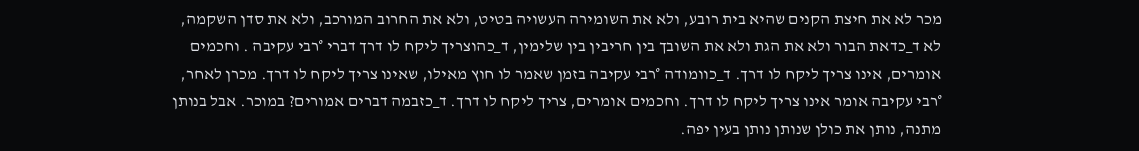מכר לא את חיצת הקנים שהיא בית רובע, ולא את השומירה העשויה בטיט, ולא את החרוב המורכב, ולא את סדן השקמה, לא ד_כדאת הבור ולא את הגת ולא את השובך בין חריבין בין שלימין, ד_כהוצריך ליקח לו דרך דברי °רבי עקיבה . וחכמים אומרים, אינו צריך ליקח לו דרך. ד_כוומודה °רבי עקיבה בזמן שאמר לו חוץ מאילו, שאינו צריך ליקח לו דרך. מכרן לאחר, °רבי עקיבה אומר אינו צריך ליקח לו דרך. וחכמים אומרים, צריך ליקח לו דרך. ד_כזבמה דברים אמורים? במוכר. אבל בנותן מתנה, נותן את כולן שנותן נותן בעין יפה.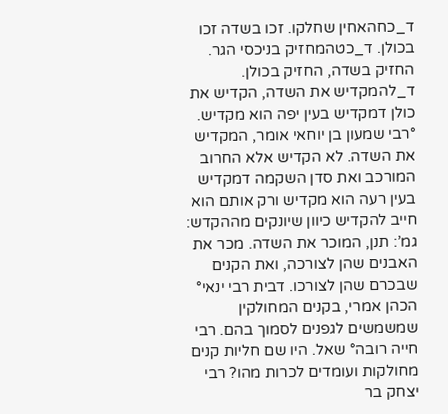ד_כחהאחין שחלקו. זכו בשדה זכו בכולן. ד_כטהמחזיק בניכסי הגר. החזיק בשדה, החזיק בכולן. ד_להמקדיש את השדה, הקדיש את כולן דמקדיש בעין יפה הוא מקדיש. °רבי שמעון בן יוחאי אומר, המקדיש את השדה. לא הקדיש אלא החרוב המורכב ואת סדן השקמה דמקדיש בעין רעה הוא מקדיש ורק אותם הוא חייב להקדיש כיוון שיונקים מההקדש:
גמ’: תנן, המוכר את השדה. מכר את האבנים שהן לצורכה, ואת הקנים שבכרם שהן לצורכו. דבית רבי ינאי° הכהן אמרי, בקנים המחולקין שמשמשים לגפנים לסמוך בהם. רבי חייה רובה° שאל. היו שם חליות קנים מחולקות ועומדים לכרות מהו? רבי יצחק בר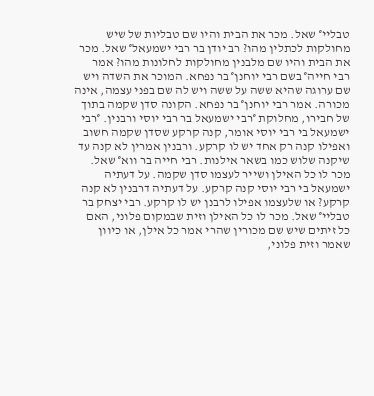טבליי° שאל. מכר את הבית והיו שם טבליות של שיש מחולקות לכתלין מהו? רב יודן בר רבי ישמעאל° שאל. מכר את הבית והיו שם מלבנין מחולקות לחלונות מהו? אמר רבי חייה° בשם רבי יוחנן° בר נפחא. המוכר את השדה ויש שם ערוגה שהיא ששה על ששה ויש לה שם בפני עצמה, אינה מכורה. אמר רבי יוחנן° בר נפחא. הקונה סדן שקמה בתוך של חבירו, מחלוקת °רבי ישמעאל בר רבי יוסי ורבנין. °רבי ישמעאל בי רבי יוסי אומר, קנה קרקע שסדן שקמה חשוב ואפילו קנה רק אחד יש לו קרקע. ורבנין אמרין לא קנה עד שיקנה שלוש כמו בשאר אילנות. רבי חייה בר ווא° שאל. מכר לו כל האילן ושייר לעצמו סדן שקמה. על דעתיה ישמעאל בי רבי יוסי קנה קרקע. על דעתיה דרבנין לא קנה קרקע? או שלעצמו אפילו לרבנן יש לו קרקע. רבי יצחק בר טבליי° שאל. מכר לו כל האילן וזית שבמקום פלוני, האם כל זיתים שיש שם מכורין שהרי אמר כל אילן, או כיוון שאמר וזית פלוני,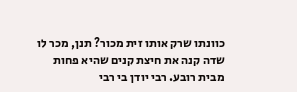כוונתו שרק אותו זית מכור? תנן, מכר לו שדה קנה את חיצת קנים שהיא פחות מבית רובע. רבי יודן בי רבי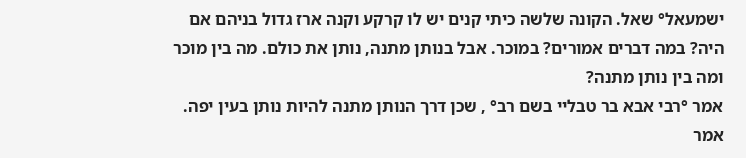ישמעאל° שאל. הקונה שלשה כיתי קנים יש לו קרקע וקנה ארז גדול בניהם אם היה? במה דברים אמורים? במוכר. אבל בנותן מתנה, נותן את כולם. מה בין מוכר ומה בין נותן מתנה?
אמר °רבי אבא בר טבליי בשם רב° , שכן דרך הנותן מתנה להיות נותן בעין יפה. אמר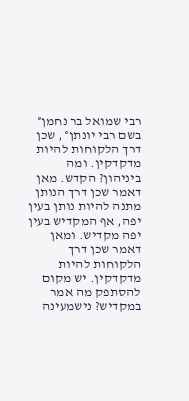רבי שמואל בר נחמן° בשם רבי יונתן° , שכן דרך הלקוחות להיות מדקדקין. ומה ביניהון? הקדש. מאן דאמר שכן דרך הנותן מתנה להיות נותן בעין יפה, אף המקדיש בעין יפה מקדיש. ומאן דאמר שכן דרך הלקוחות להיות מדקדקין. יש מקום להסתפק מה אמר במקדיש? נישמעינה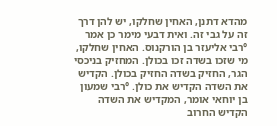מהדא דתנן, האחין שחלקו, יש להן דרך זה על גבי זה. ואית דבעי מימר כן אמר °רבי אליעזר בן הורקנוס. האחין שחלקו, מי שזכו בשדה זכו בכולן. המחזיק בניכסי הגר, החזיק בשדה החזיק בכולן. הקדיש את השדה הקדיש את כולן. °רבי שמעון בן יוחאי אומר, המקדיש את השדה הקדיש החרוב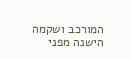המורכב ושקמה הישנה מפני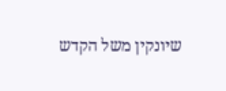שיונקין משל הקדש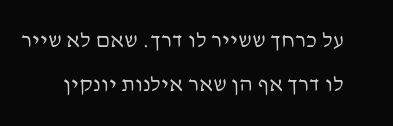על כרחך ששייר לו דרך. שאם לא שייר לו דרך אף הן שאר אילנות יונקין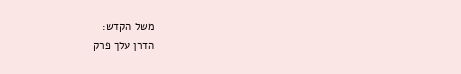משל הקדש:
הדרן עלך פרק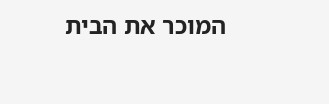המוכר את הבית